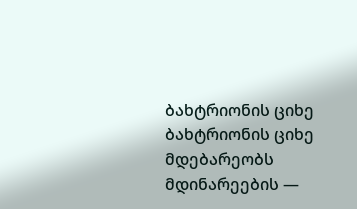ბახტრიონის ციხე
ბახტრიონის ციხე მდებარეობს მდინარეების —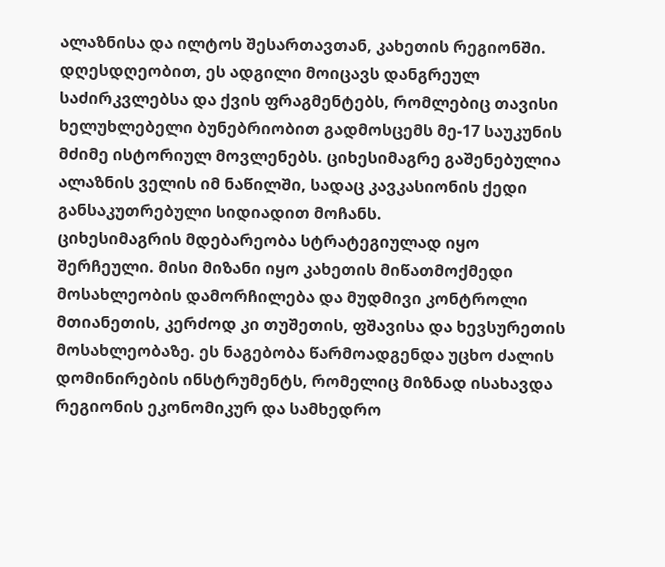ალაზნისა და ილტოს შესართავთან, კახეთის რეგიონში. დღესდღეობით, ეს ადგილი მოიცავს დანგრეულ საძირკვლებსა და ქვის ფრაგმენტებს, რომლებიც თავისი ხელუხლებელი ბუნებრიობით გადმოსცემს მე-17 საუკუნის მძიმე ისტორიულ მოვლენებს. ციხესიმაგრე გაშენებულია ალაზნის ველის იმ ნაწილში, სადაც კავკასიონის ქედი განსაკუთრებული სიდიადით მოჩანს.
ციხესიმაგრის მდებარეობა სტრატეგიულად იყო შერჩეული. მისი მიზანი იყო კახეთის მიწათმოქმედი მოსახლეობის დამორჩილება და მუდმივი კონტროლი მთიანეთის, კერძოდ კი თუშეთის, ფშავისა და ხევსურეთის მოსახლეობაზე. ეს ნაგებობა წარმოადგენდა უცხო ძალის დომინირების ინსტრუმენტს, რომელიც მიზნად ისახავდა რეგიონის ეკონომიკურ და სამხედრო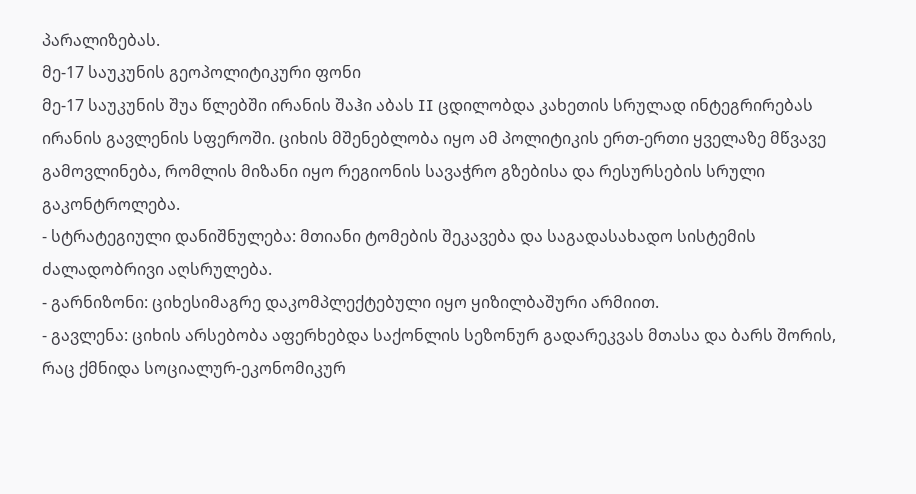პარალიზებას.
მე-17 საუკუნის გეოპოლიტიკური ფონი
მე-17 საუკუნის შუა წლებში ირანის შაჰი აბას II ცდილობდა კახეთის სრულად ინტეგრირებას ირანის გავლენის სფეროში. ციხის მშენებლობა იყო ამ პოლიტიკის ერთ-ერთი ყველაზე მწვავე გამოვლინება, რომლის მიზანი იყო რეგიონის სავაჭრო გზებისა და რესურსების სრული გაკონტროლება.
- სტრატეგიული დანიშნულება: მთიანი ტომების შეკავება და საგადასახადო სისტემის ძალადობრივი აღსრულება.
- გარნიზონი: ციხესიმაგრე დაკომპლექტებული იყო ყიზილბაშური არმიით.
- გავლენა: ციხის არსებობა აფერხებდა საქონლის სეზონურ გადარეკვას მთასა და ბარს შორის, რაც ქმნიდა სოციალურ-ეკონომიკურ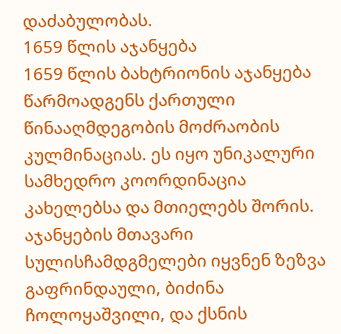დაძაბულობას.
1659 წლის აჯანყება
1659 წლის ბახტრიონის აჯანყება წარმოადგენს ქართული წინააღმდეგობის მოძრაობის კულმინაციას. ეს იყო უნიკალური სამხედრო კოორდინაცია კახელებსა და მთიელებს შორის. აჯანყების მთავარი სულისჩამდგმელები იყვნენ ზეზვა გაფრინდაული, ბიძინა ჩოლოყაშვილი, და ქსნის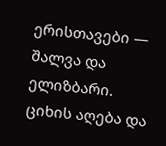ერისთავები — შალვა და ელიზბარი.
ციხის აღება და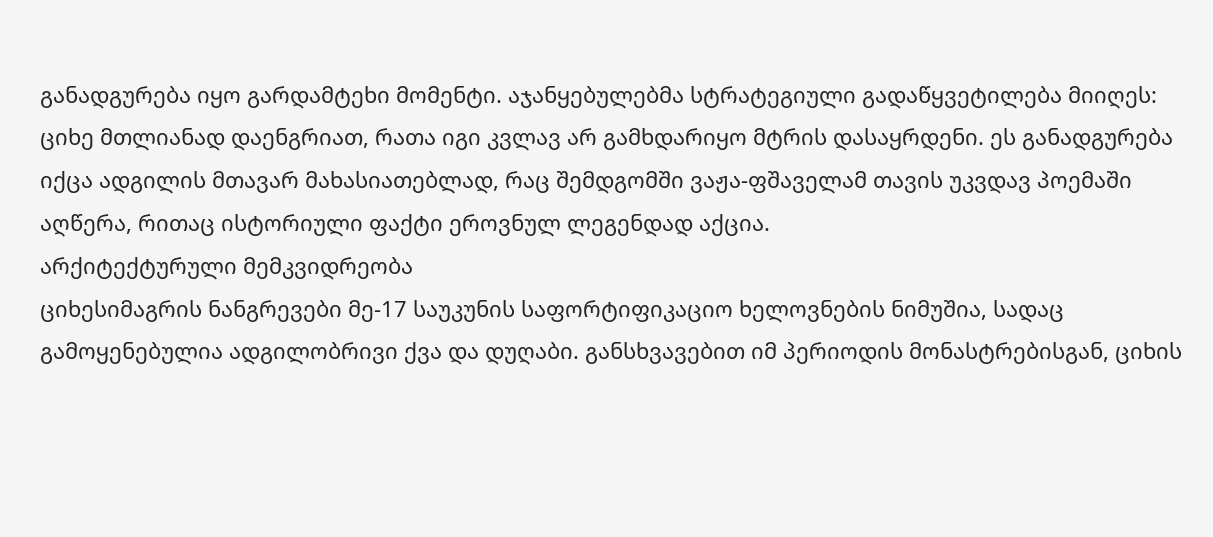განადგურება იყო გარდამტეხი მომენტი. აჯანყებულებმა სტრატეგიული გადაწყვეტილება მიიღეს: ციხე მთლიანად დაენგრიათ, რათა იგი კვლავ არ გამხდარიყო მტრის დასაყრდენი. ეს განადგურება იქცა ადგილის მთავარ მახასიათებლად, რაც შემდგომში ვაჟა-ფშაველამ თავის უკვდავ პოემაში აღწერა, რითაც ისტორიული ფაქტი ეროვნულ ლეგენდად აქცია.
არქიტექტურული მემკვიდრეობა
ციხესიმაგრის ნანგრევები მე-17 საუკუნის საფორტიფიკაციო ხელოვნების ნიმუშია, სადაც გამოყენებულია ადგილობრივი ქვა და დუღაბი. განსხვავებით იმ პერიოდის მონასტრებისგან, ციხის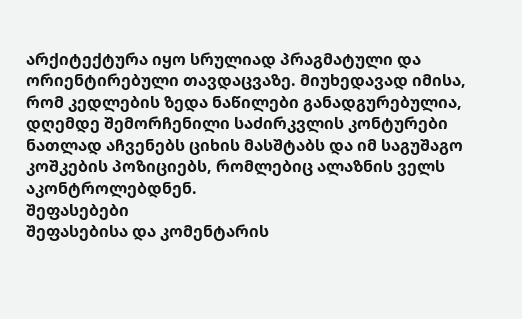არქიტექტურა იყო სრულიად პრაგმატული და ორიენტირებული თავდაცვაზე. მიუხედავად იმისა, რომ კედლების ზედა ნაწილები განადგურებულია, დღემდე შემორჩენილი საძირკვლის კონტურები ნათლად აჩვენებს ციხის მასშტაბს და იმ საგუშაგო კოშკების პოზიციებს, რომლებიც ალაზნის ველს აკონტროლებდნენ.
შეფასებები
შეფასებისა და კომენტარის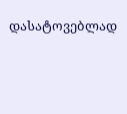დასატოვებლად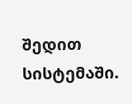შედით სისტემაში.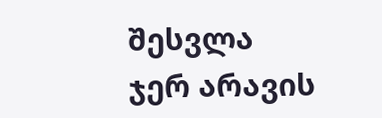შესვლა
ჯერ არავის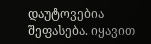დაუტოვებია შეფასება. იყავით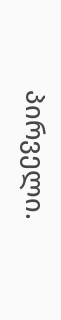პირველი.